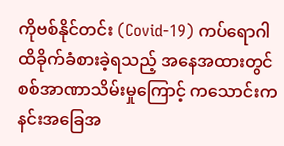ကိုဗစ်နိုင်တင်း (Covid-19) ကပ်ရောဂါ ထိခိုက်ခံစားခဲ့ရသည့် အနေအထားတွင် စစ်အာဏာသိမ်းမှုကြောင့် ကသောင်းကနင်းအခြေအ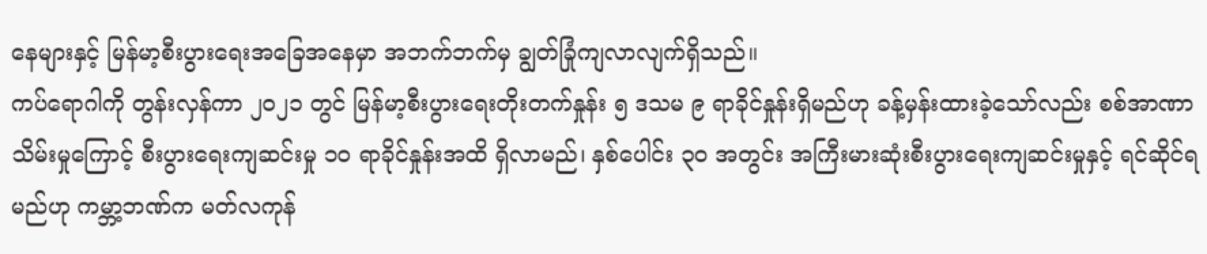နေများနှင့် မြန်မာ့စီးပွားရေးအခြေအနေမှာ အဘက်ဘက်မှ ချွတ်ခြုံကျလာလျက်ရှိသည်။
ကပ်ရောဂါကို တွန်းလှန်ကာ ၂၀၂၁ တွင် မြန်မာ့စီးပွားရေးတိုးတက်နှုန်း ၅ ဒသမ ၉ ရာခိုင်နှုန်းရှိမည်ဟု ခန့်မှန်းထားခဲ့သော်လည်း စစ်အာဏာသိမ်းမှုကြောင့် စီးပွားရေးကျဆင်းမှု ၁၀ ရာခိုင်နှုန်းအထိ ရှိလာမည်၊ နှစ်ပေါင်း ၃၀ အတွင်း အကြီးမားဆုံးစီးပွားရေးကျဆင်းမှုနှင့် ရင်ဆိုင်ရမည်ဟု ကမ္ဘာ့ဘဏ်က မတ်လကုန်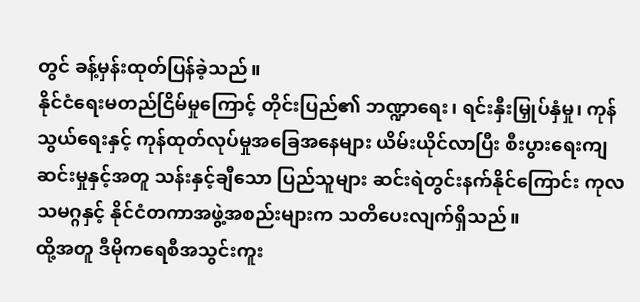တွင် ခန့်မှန်းထုတ်ပြန်ခဲ့သည်။
နိုင်ငံရေးမတည်ငြိမ်မှုကြောင့် တိုင်းပြည်၏ ဘဏ္ဍာရေး၊ ရင်းနှီးမြှုပ်နှံမှု၊ ကုန်သွယ်ရေးနှင့် ကုန်ထုတ်လုပ်မှုအခြေအနေများ ယိမ်းယိုင်လာပြီး စီးပွားရေးကျဆင်းမှုနှင့်အတူ သန်းနှင့်ချီသော ပြည်သူများ ဆင်းရဲတွင်းနက်နိုင်ကြောင်း ကုလသမဂ္ဂနှင့် နိုင်ငံတကာအဖွဲ့အစည်းများက သတိပေးလျက်ရှိသည်။
ထို့အတူ ဒီမိုကရေစီအသွင်းကူး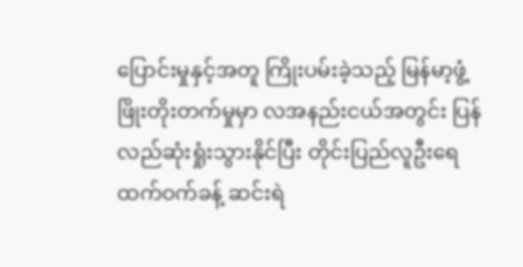ပြောင်းမှုနှင့်အတူ ကြိုးပမ်းခဲ့သည့် မြန်မာ့ဖွံ့ဖြိုးတိုးတက်မှုမှာ လအနည်းငယ်အတွင်း ပြန်လည်ဆုံးရှုံးသွားနိုင်ပြီး တိုင်းပြည်လူဦးရေထက်ဝက်ခန့် ဆင်းရဲ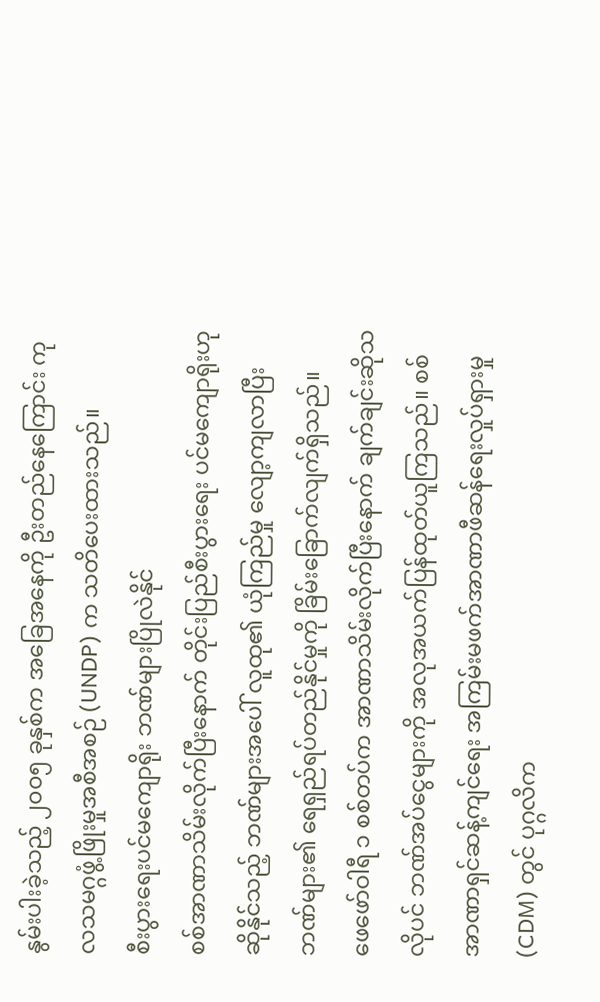နွမ်းပါးခဲ့သည့် ၂၀၀၅ ခုနှစ်က အခြေအနေကို ဦးတည်နေကြောင်း ကုလသမဂ္ဂဖွံ့ဖြိုးမှုအစီအစဉ် (UNDP) က သတိပေးထားသည်။
စီးပွားရေးပင်မကျောရိုး ဘဏ်များပြိုလဲနိုင်
စစ်အာဏာသိမ်းလိုက်ပြီးနောက် တိုင်းပြည်စီးပွားရေး ပင်မကျောရိုးဟုဆိုနိုင်သည့် ဘဏ်များအပေါ် လူထု၏ ယုံကြည်မှု လျော့ကျလာပြီး ဘဏ်များ၏ ရေရှည်ရပ်တည်နိုင်မှုကို ခြိမ်းခြောက်လျက်ရှိသည်။
ဖေဖော်ဝါရီ ၁ စစ်တပ်က အာဏာသိမ်းလိုက်ပြီးနောက် ချက်ချင်းဆိုသလိုပင် ဘဏ်အပ်ငွေများကို အလုအယက်ပြန်ထုတ်ယူကြသည်။ စစ်အာဏာရှင်ဆန့်ကျင်ရေး အကြမ်းမဖက်အာဏာဖီဆန်ရေးလှုပ်ရှားမှု (CDM) တွင် ပုဂ္ဂလိက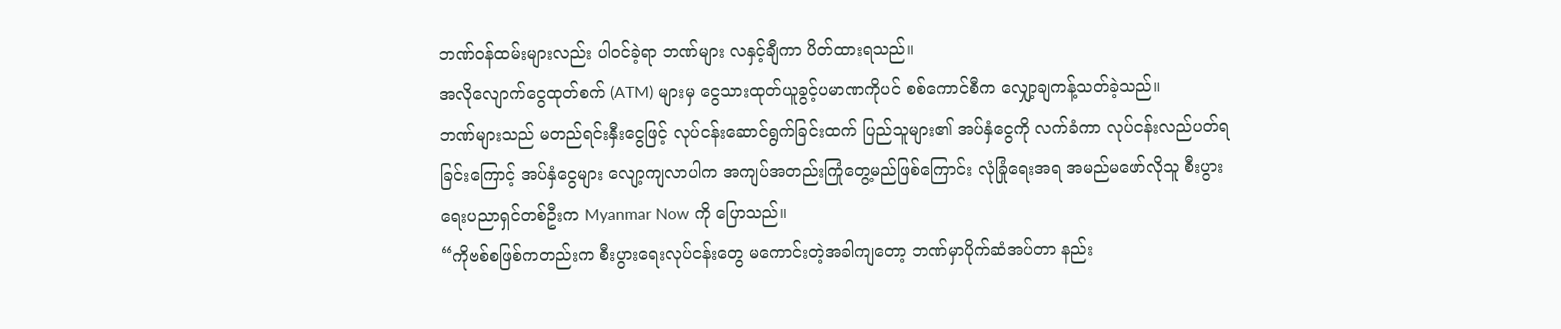ဘဏ်ဝန်ထမ်းများလည်း ပါဝင်ခဲ့ရာ ဘဏ်များ လနှင့်ချီကာ ပိတ်ထားရသည်။
အလိုလျောက်ငွေထုတ်စက် (ATM) များမှ ငွေသားထုတ်ယူခွင့်ပမာဏကိုပင် စစ်ကောင်စီက လျှော့ချကန့်သတ်ခဲ့သည်။
ဘဏ်များသည် မတည်ရင်းနှီးငွေဖြင့် လုပ်ငန်းဆောင်ရွက်ခြင်းထက် ပြည်သူများ၏ အပ်နှံငွေကို လက်ခံကာ လုပ်ငန်းလည်ပတ်ရခြင်းကြောင့် အပ်နှံငွေများ လျော့ကျလာပါက အကျပ်အတည်းကြုံတွေ့မည်ဖြစ်ကြောင်း လုံခြုံရေးအရ အမည်မဖော်လိုသူ စီးပွားရေးပညာရှင်တစ်ဦးက Myanmar Now ကို ပြောသည်။
“ကိုဗစ်စဖြစ်ကတည်းက စီးပွားရေးလုပ်ငန်းတွေ မကောင်းတဲ့အခါကျတော့ ဘဏ်မှာပိုက်ဆံအပ်တာ နည်း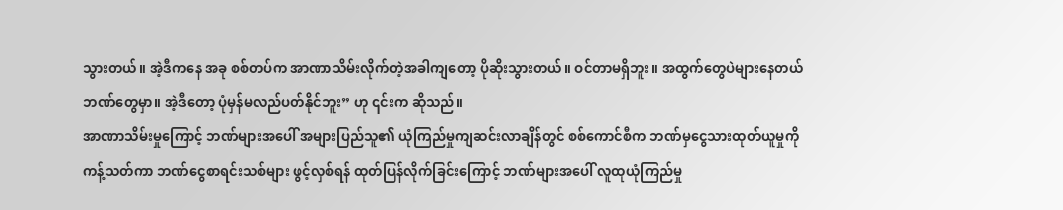သွားတယ်။ အဲ့ဒီကနေ အခု စစ်တပ်က အာဏာသိမ်းလိုက်တဲ့အခါကျတော့ ပိုဆိုးသွားတယ်။ ဝင်တာမရှိဘူး။ အထွက်တွေပဲများနေတယ် ဘဏ်တွေမှာ။ အဲ့ဒီတော့ ပုံမှန်မလည်ပတ်နိုင်ဘူး” ဟု ၎င်းက ဆိုသည်။
အာဏာသိမ်းမှုကြောင့် ဘဏ်များအပေါ် အများပြည်သူ၏ ယုံကြည်မှုကျဆင်းလာချိန်တွင် စစ်ကောင်စီက ဘဏ်မှငွေသားထုတ်ယူမှုကို ကန့်သတ်ကာ ဘဏ်ငွေစာရင်းသစ်များ ဖွင့်လှစ်ရန် ထုတ်ပြန်လိုက်ခြင်းကြောင့် ဘဏ်များအပေါ် လူထုယုံကြည်မှု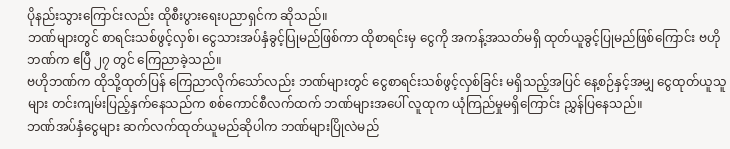ပိုနည်းသွားကြောင်းလည်း ထိုစီးပွားရေးပညာရှင်က ဆိုသည်။
ဘဏ်များတွင် စာရင်းသစ်ဖွင့်လှစ်၊ ငွေသားအပ်နှံခွင့်ပြုမည်ဖြစ်ကာ ထိုစာရင်းမှ ငွေကို အကန့်အသတ်မရှိ ထုတ်ယူခွင့်ပြုမည်ဖြစ်ကြောင်း ဗဟိုဘဏ်က ဧပြီ ၂၇ တွင် ကြေညာခဲ့သည်။
ဗဟိုဘဏ်က ထိုသို့ထုတ်ပြန် ကြေညာလိုက်သော်လည်း ဘဏ်များတွင် ငွေစာရင်းသစ်ဖွင့်လှစ်ခြင်း မရှိသည့်အပြင် နေ့စဉ်နှင့်အမျှ ငွေထုတ်ယူသူများ တင်းကျမ်းပြည့်နှက်နေသည်က စစ်ကောင်စီလက်ထက် ဘဏ်များအပေါ် လူထုက ယုံကြည်မှုမရှိကြောင်း ညွှန်ပြနေသည်။
ဘဏ်အပ်နှံငွေများ ဆက်လက်ထုတ်ယူမည်ဆိုပါက ဘဏ်များပြိုလဲမည်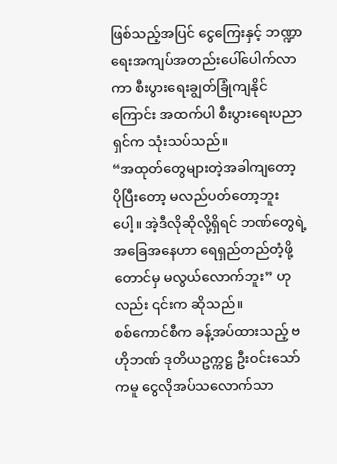ဖြစ်သည့်အပြင် ငွေကြေးနှင့် ဘဏ္ဍာရေးအကျပ်အတည်းပေါ်ပေါက်လာကာ စီးပွားရေးချွတ်ခြုံကျနိုင်ကြောင်း အထက်ပါ စီးပွားရေးပညာရှင်က သုံးသပ်သည်။
“အထုတ်တွေများတဲ့အခါကျတော့ ပိုပြီးတော့ မလည်ပတ်တော့ဘူးပေါ့။ အဲ့ဒီလိုဆိုလို့ရှိရင် ဘဏ်တွေရဲ့အခြေအနေဟာ ရေရှည်တည်တံ့ဖို့တောင်မှ မလွယ်လောက်ဘူး” ဟုလည်း ၎င်းက ဆိုသည်။
စစ်ကောင်စီက ခန့်အပ်ထားသည့် ဗဟိုဘဏ် ဒုတိယဥက္ကဋ္ဌ ဦးဝင်းသော်ကမူ ငွေလိုအပ်သလောက်သာ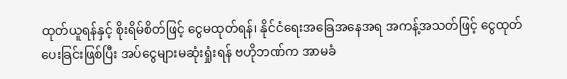ထုတ်ယူရန်နှင့် စိုးရိမ်စိတ်ဖြင့် ငွေမထုတ်ရန်၊ နိုင်ငံရေးအခြေအနေအရ အကန့်အသတ်ဖြင့် ငွေထုတ်ပေးခြင်းဖြစ်ပြီး အပ်ငွေများမဆုံးရှုံးရန် ဗဟိုဘဏ်က အာမခံ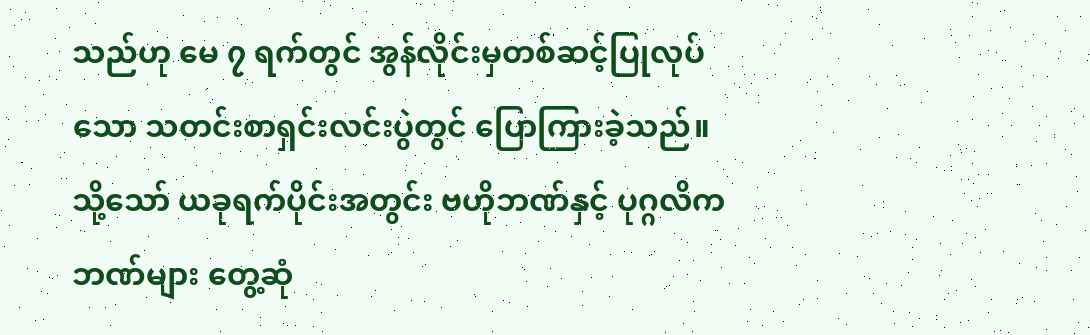သည်ဟု မေ ၇ ရက်တွင် အွန်လိုင်းမှတစ်ဆင့်ပြုလုပ်သော သတင်းစာရှင်းလင်းပွဲတွင် ပြောကြားခဲ့သည်။
သို့သော် ယခုရက်ပိုင်းအတွင်း ဗဟိုဘဏ်နှင့် ပုဂ္ဂလိကဘဏ်များ တွေ့ဆုံ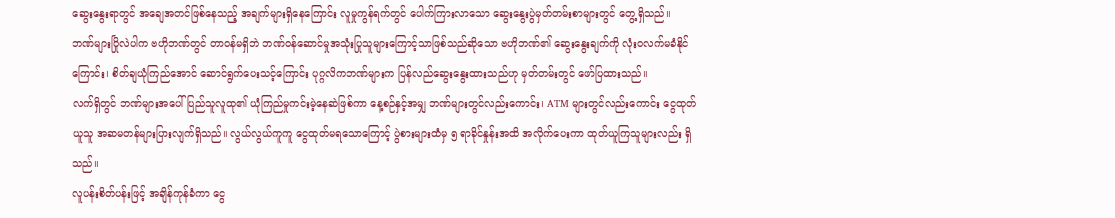ဆွေးနွေးရာတွင် အချေအတင်ဖြစ်နေသည့် အချက်များရှိနေကြောင်း လူမှုကွန်ရက်တွင် ပေါက်ကြားလာသော ဆွေးနွေးပွဲမှတ်တမ်းစာများတွင် တွေ့ရှိသည်။
ဘဏ်များပြိုလဲပါက ဗဟိုဘဏ်တွင် တာဝန်မရှိဘဲ ဘဏ်ဝန်ဆောင်မှုအသုံးပြုသူများကြောင့်သာဖြစ်သည်ဆိုသော ဗဟိုဘဏ်၏ ဆွေးနွေးချက်ကို လုံးဝလက်မခံနိုင်ကြောင်း၊ စိတ်ချယုံကြည်အောင် ဆောင်ရွက်ပေးသင့်ကြောင်း ပုဂ္ဂလိကဘဏ်များက ပြန်လည်ဆွေးနွေးထားသည်ဟု မှတ်တမ်းတွင် ဖော်ပြထားသည်။
လက်ရှိတွင် ဘဏ်များအပေါ် ပြည်သူလူထု၏ ယုံကြည်မှုကင်းမဲ့နေဆဲဖြစ်ကာ နေ့စဉ်နှင့်အမျှ ဘဏ်များတွင်လည်းကောင်း၊ ATM များတွင်လည်းကောင်း ငွေထုတ်ယူသူ အဆမတန်များပြားလျက်ရှိသည်။ လွယ်လွယ်ကူကူ ငွေထုတ်မရသောကြောင့် ပွဲစားများထံမှ ၅ ရာခိုင်နှုန်းအထိ အလိုက်ပေးကာ ထုတ်ယူကြသူများလည်း ရှိသည်။
လူပန်းစိတ်ပန်းဖြင့် အချိန်ကုန်ခံကာ ငွေ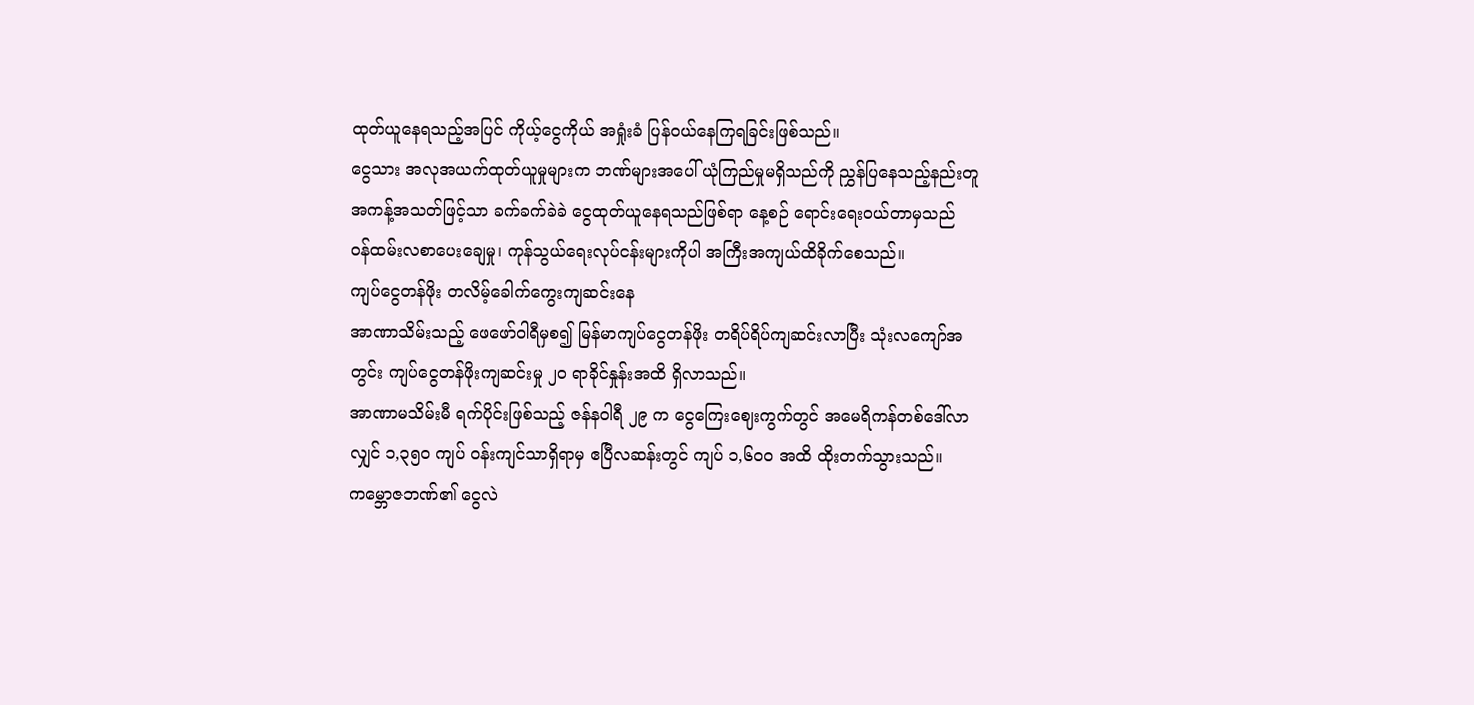ထုတ်ယူနေရသည့်အပြင် ကိုယ့်ငွေကိုယ် အရှုံးခံ ပြန်ဝယ်နေကြရခြင်းဖြစ်သည်။
ငွေသား အလုအယက်ထုတ်ယူမှုများက ဘဏ်များအပေါ် ယုံကြည်မှုမရှိသည်ကို ညွှန်ပြနေသည့်နည်းတူ အကန့်အသတ်ဖြင့်သာ ခက်ခက်ခဲခဲ ငွေထုတ်ယူနေရသည်ဖြစ်ရာ နေ့စဉ် ရောင်းရေးဝယ်တာမှသည် ဝန်ထမ်းလစာပေးချေမှု၊ ကုန်သွယ်ရေးလုပ်ငန်းများကိုပါ အကြီးအကျယ်ထိခိုက်စေသည်။
ကျပ်ငွေတန်ဖိုး တလိမ့်ခေါက်ကွေးကျဆင်းနေ
အာဏာသိမ်းသည့် ဖေဖော်ဝါရီမှစ၍ မြန်မာကျပ်ငွေတန်ဖိုး တရိပ်ရိပ်ကျဆင်းလာပြီး သုံးလကျော်အတွင်း ကျပ်ငွေတန်ဖိုးကျဆင်းမှု ၂၀ ရာခိုင်နှုန်းအထိ ရှိလာသည်။
အာဏာမသိမ်းမီ ရက်ပိုင်းဖြစ်သည့် ဇန်နဝါရီ ၂၉ က ငွေကြေးဈေးကွက်တွင် အမေရိကန်တစ်ဒေါ်လာလျှင် ၁,၃၅၀ ကျပ် ဝန်းကျင်သာရှိရာမှ ဧပြီလဆန်းတွင် ကျပ် ၁,၆၀၀ အထိ ထိုးတက်သွားသည်။ ကမ္ဘောဇဘဏ်၏ ငွေလဲ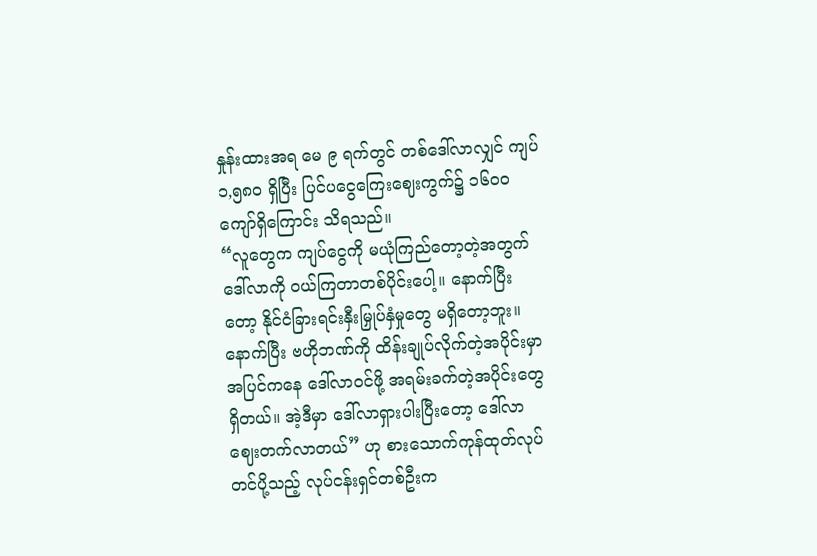နှုန်းထားအရ မေ ၉ ရက်တွင် တစ်ဒေါ်လာလျှင် ကျပ် ၁,၅၈၀ ရှိပြီး ပြင်ပငွေကြေးဈေးကွက်၌ ၁၆၀၀ ကျော်ရှိကြောင်း သိရသည်။
“လူတွေက ကျပ်ငွေကို မယုံကြည်တော့တဲ့အတွက် ဒေါ်လာကို ဝယ်ကြတာတစ်ပိုင်းပေါ့။ နောက်ပြီးတော့ နိုင်ငံခြားရင်းနှီးမြှုပ်နှံမှုတွေ မရှိတော့ဘူး။ နောက်ပြီး ဗဟိုဘဏ်ကို ထိန်းချုပ်လိုက်တဲ့အပိုင်းမှာ အပြင်ကနေ ဒေါ်လာဝင်ဖို့ အရမ်းခက်တဲ့အပိုင်းတွေရှိတယ်။ အဲ့ဒီမှာ ဒေါ်လာရှားပါးပြီးတော့ ဒေါ်လာဈေးတက်လာတယ်” ဟု စားသောက်ကုန်ထုတ်လုပ်တင်ပို့သည့် လုပ်ငန်းရှင်တစ်ဦးက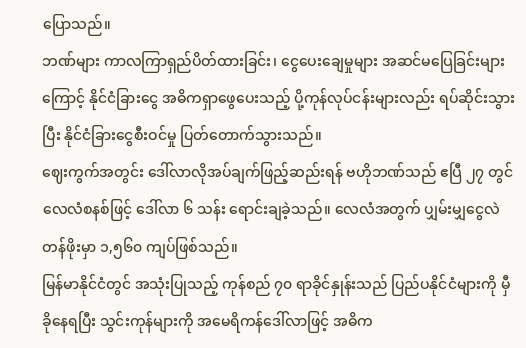ပြောသည်။
ဘဏ်များ ကာလကြာရှည်ပိတ်ထားခြင်း၊ ငွေပေးချေမှုများ အဆင်မပြေခြင်းများကြောင့် နိုင်ငံခြားငွေ အဓိကရှာဖွေပေးသည့် ပို့ကုန်လုပ်ငန်းများလည်း ရပ်ဆိုင်းသွားပြီး နိုင်ငံခြားငွေစီးဝင်မှု ပြတ်တောက်သွားသည်။
ဈေးကွက်အတွင်း ဒေါ်လာလိုအပ်ချက်ဖြည့်ဆည်းရန် ဗဟိုဘဏ်သည် ဧပြီ ၂၇ တွင် လေလံစနစ်ဖြင့် ဒေါ်လာ ၆ သန်း ရောင်းချခဲ့သည်။ လေလံအတွက် ပျှမ်းမျှငွေလဲတန်ဖိုးမှာ ၁,၅၆၀ ကျပ်ဖြစ်သည်။
မြန်မာနိုင်ငံတွင် အသုံးပြုသည့် ကုန်စည် ၇၀ ရာခိုင်နှုန်းသည် ပြည်ပနိုင်ငံများကို မှီခိုနေရပြီး သွင်းကုန်များကို အမေရိကန်ဒေါ်လာဖြင့် အဓိက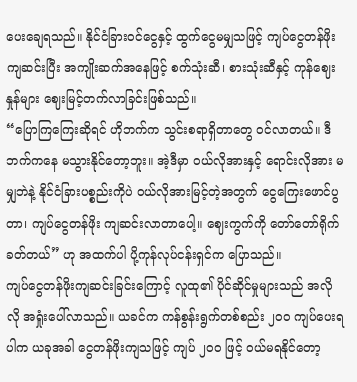ပေးချေရသည်။ နိုင်ငံခြားဝင်ငွေနှင့် ထွက်ငွေမမျှသဖြင့် ကျပ်ငွေတန်ဖိုးကျဆင်းပြီး အကျိုးဆက်အနေဖြင့် စက်သုံးဆီ၊ စားသုံးဆီနှင့် ကုန်ဈေးနှုန်များ ဈေးမြင့်တက်လာခြင်းဖြစ်သည်။
“ပြောကြကြေးဆိုရင် ဟိုဘက်က သွင်းစရာရှိတာတွေ ဝင်လာတယ်။ ဒီဘက်ကနေ မသွားနိုင်တော့ဘူး။ အဲ့ဒီမှာ ဝယ်လိုအားနှင့် ရောင်းလိုအား မမျှဘဲနဲ့ နိုင်ငံခြားပစ္စည်းကိုပဲ ဝယ်လိုအားမြင့်တဲ့အတွက် ငွေကြေးဖောင်ပွတာ၊ ကျပ်ငွေတန်ဖိုး ကျဆင်းလာတာပေါ့။ ဈေးကွက်ကို တော်တော်ရိုက်ခတ်တယ်” ဟု အထက်ပါ ပို့ကုန်လုပ်ငန်းရှင်က ပြောသည်။
ကျပ်ငွေတန်ဖိုးကျဆင်းခြင်းကြောင့် လူထု၏ ပိုင်ဆိုင်မှုများသည် အလိုလို အရှုံးပေါ်လာသည်။ ယခင်က ကန်စွန်းရွက်တစ်စည်း ၂၀၀ ကျပ်ပေးရပါက ယခုအခါ ငွေတန်ဖိုးကျသဖြင့် ကျပ် ၂၀၀ ဖြင့် ဝယ်မရနိုင်တော့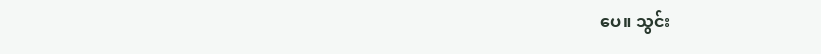ပေ။ သွင်း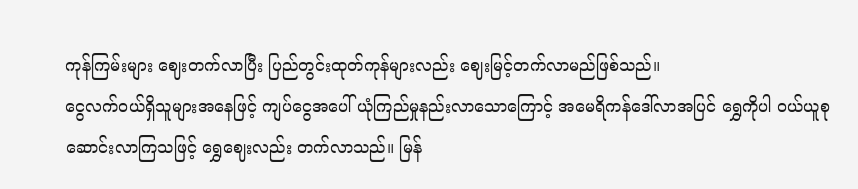ကုန်ကြမ်းများ ဈေးတက်လာပြီး ပြည်တွင်းထုတ်ကုန်များလည်း ဈေးမြင့်တက်လာမည်ဖြစ်သည်။
ငွေလက်ဝယ်ရှိသူများအနေဖြင့် ကျပ်ငွေအပေါ် ယုံကြည်မှုနည်းလာသောကြောင့် အမေရိကန်ဒေါ်လာအပြင် ရွှေကိုပါ ဝယ်ယူစုဆောင်းလာကြသဖြင့် ရွှေဈေးလည်း တက်လာသည်။ မြန်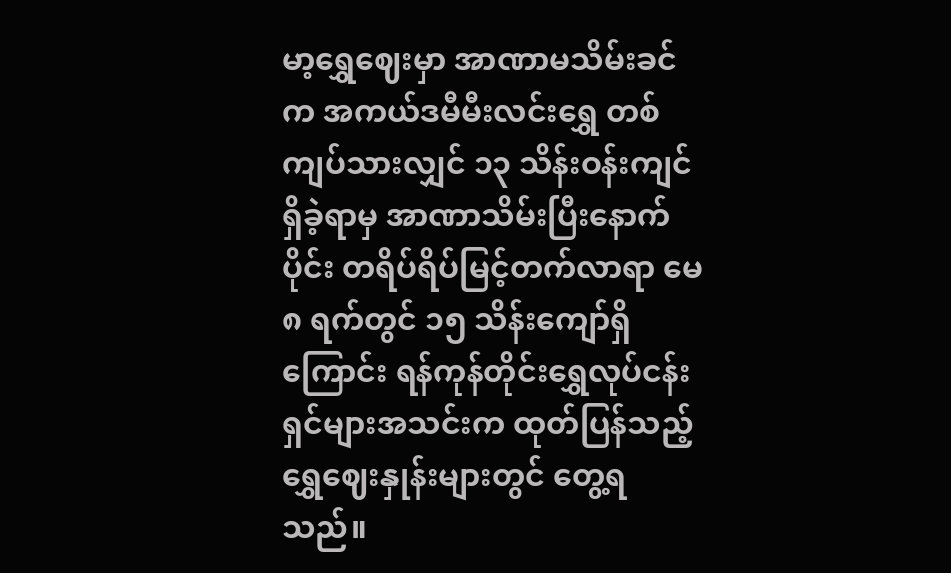မာ့ရွှေဈေးမှာ အာဏာမသိမ်းခင်က အကယ်ဒမီမီးလင်းရွှေ တစ်ကျပ်သားလျှင် ၁၃ သိန်းဝန်းကျင်ရှိခဲ့ရာမှ အာဏာသိမ်းပြီးနောက်ပိုင်း တရိပ်ရိပ်မြင့်တက်လာရာ မေ ၈ ရက်တွင် ၁၅ သိန်းကျော်ရှိကြောင်း ရန်ကုန်တိုင်းရွှေလုပ်ငန်းရှင်များအသင်းက ထုတ်ပြန်သည့် ရွှေဈေးနှုန်းများတွင် တွေ့ရသည်။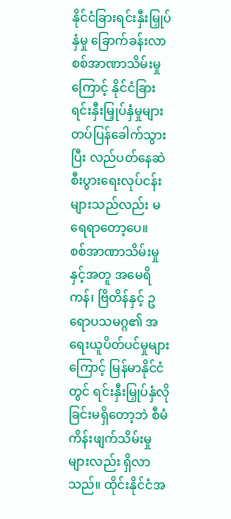နိုင်ငံခြားရင်းနှီးမြှုပ်နှံမှု ခြောက်ခန်းလာ
စစ်အာဏာသိမ်းမှုကြောင့် နိုင်ငံခြားရင်းနှီးမြှုပ်နှံမှုများ တပ်ပြန်ခေါက်သွားပြီး လည်ပတ်နေဆဲစီးပွားရေးလုပ်ငန်းများသည်လည်း မရေရာတော့ပေ။
စစ်အာဏာသိမ်းမှုနှင့်အတူ အမေရိကန်၊ ဗြိတိန်နှင့် ဥရောပသမဂ္ဂ၏ အရေးယူပိတ်ပင်မှုများကြောင့် မြန်မာနိုင်ငံတွင် ရင်းနှီးမြှုပ်နှံလိုခြင်းမရှိတော့ဘဲ စီမံကိန်းဖျက်သိမ်းမှုများလည်း ရှိလာသည်။ ထိုင်းနိုင်ငံအ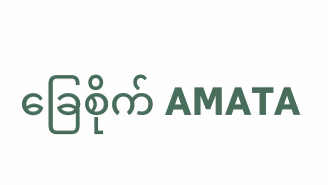ခြေစိုက် AMATA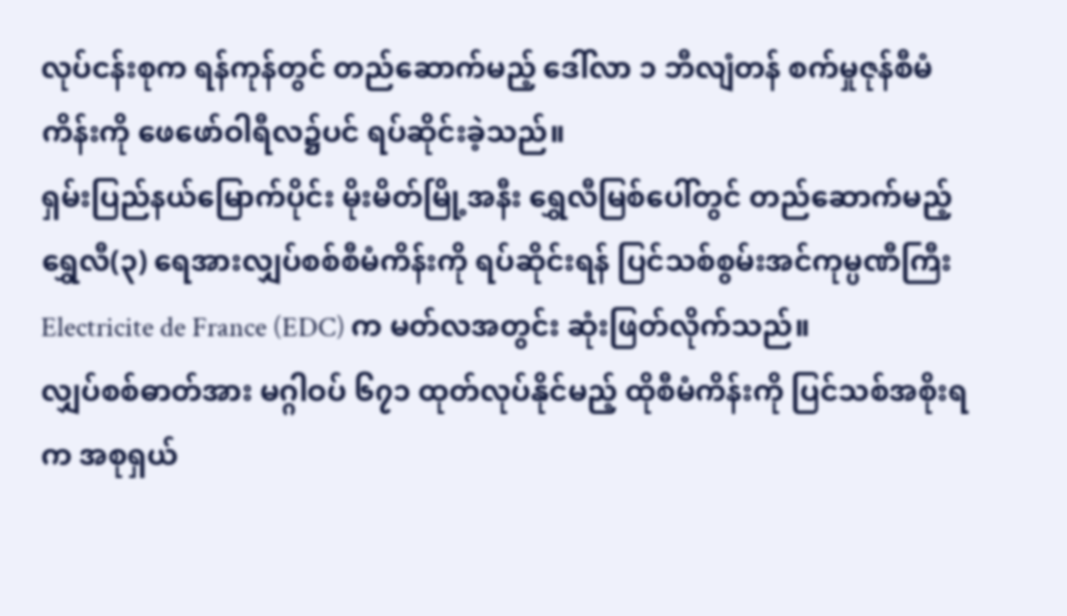လုပ်ငန်းစုက ရန်ကုန်တွင် တည်ဆောက်မည့် ဒေါ်လာ ၁ ဘီလျံတန် စက်မှုဇုန်စီမံကိန်းကို ဖေဖော်ဝါရီလ၌ပင် ရပ်ဆိုင်းခဲ့သည်။
ရှမ်းပြည်နယ်မြောက်ပိုင်း မိုးမိတ်မြို့အနီး ရွှေလီမြစ်ပေါ်တွင် တည်ဆောက်မည့် ရွှေလီ(၃) ရေအားလျှပ်စစ်စီမံကိန်းကို ရပ်ဆိုင်းရန် ပြင်သစ်စွမ်းအင်ကုမ္ပဏီကြီး Electricite de France (EDC) က မတ်လအတွင်း ဆုံးဖြတ်လိုက်သည်။
လျှပ်စစ်ဓာတ်အား မဂ္ဂါဝပ် ၆၇၁ ထုတ်လုပ်နိုင်မည့် ထိုစီမံကိန်းကို ပြင်သစ်အစိုးရက အစုရှယ်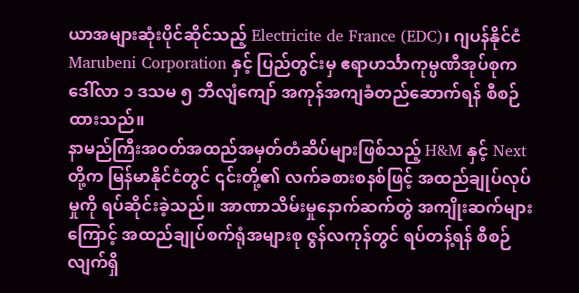ယာအများဆုံးပိုင်ဆိုင်သည့် Electricite de France (EDC)၊ ဂျပန်နိုင်ငံ Marubeni Corporation နှင့် ပြည်တွင်းမှ ဧရာဟင်္သာကုမ္ပဏီအုပ်စုက ဒေါ်လာ ၁ ဒသမ ၅ ဘီလျံကျော် အကုန်အကျခံတည်ဆောက်ရန် စီစဉ်ထားသည်။
နာမည်ကြီးအဝတ်အထည်အမှတ်တံဆိပ်များဖြစ်သည့် H&M နှင့် Next တို့က မြန်မာနိုင်ငံတွင် ၎င်းတို့၏ လက်ခစားစနစ်ဖြင့် အထည်ချုပ်လုပ်မှုကို ရပ်ဆိုင်းခဲ့သည်။ အာဏာသိမ်းမှုနောက်ဆက်တွဲ အကျိုးဆက်များကြောင့် အထည်ချုပ်စက်ရုံအများစု ဇွန်လကုန်တွင် ရပ်တန့်ရန် စီစဉ်လျက်ရှိ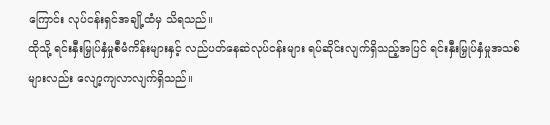ကြောင်း လုပ်ငန်းရှင်အချို့ထံမှ သိရသည်။
ထိုသို့ ရင်းနှီးမြှုပ်နှံမှုစီမံကိန်းများနှင့် လည်ပတ်နေဆဲလုပ်ငန်းများ ရပ်ဆိုင်းလျက်ရှိသည့်အပြင် ရင်းနှီးမြှုပ်နှံမှုအသစ်များလည်း လျော့ကျလာလျက်ရှိသည်။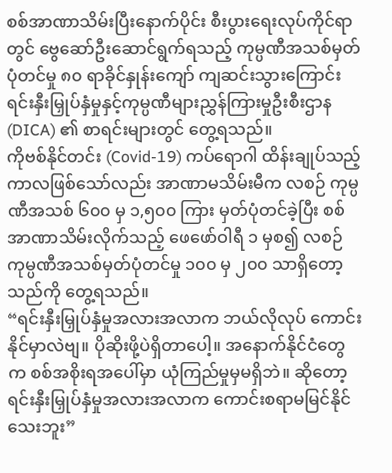စစ်အာဏာသိမ်းပြီးနောက်ပိုင်း စီးပွားရေးလုပ်ကိုင်ရာတွင် ဗွေဆော်ဦးဆောင်ရွက်ရသည့် ကုမ္ပဏီအသစ်မှတ်ပုံတင်မှု ၈၀ ရာခိုင်နှုန်းကျော် ကျဆင်းသွားကြောင်း ရင်းနှီးမြှုပ်နှံမှုနှင့်ကုမ္ပဏီများညွှန်ကြားမှုဦးစီးဌာန (DICA) ၏ စာရင်းများတွင် တွေ့ရသည်။
ကိုဗစ်နိုင်တင်း (Covid-19) ကပ်ရောဂါ ထိန်းချုပ်သည့်ကာလဖြစ်သော်လည်း အာဏာမသိမ်းမီက လစဉ် ကုမ္ပဏီအသစ် ၆၀၀ မှ ၁,၅၀၀ ကြား မှတ်ပုံတင်ခဲ့ပြီး စစ်အာဏာသိမ်းလိုက်သည့် ဖေဖော်ဝါရီ ၁ မှစ၍ လစဉ် ကုမ္ပဏီအသစ်မှတ်ပုံတင်မှု ၁၀၀ မှ ၂၀၀ သာရှိတော့သည်ကို တွေ့ရသည်။
“ရင်းနှီးမြှုပ်နှံမှုအလားအလာက ဘယ်လိုလုပ် ကောင်းနိုင်မှာလဲဗျ။ ပိုဆိုးဖို့ပဲရှိတာပေါ့။ အနောက်နိုင်ငံတွေက စစ်အစိုးရအပေါ်မှာ ယုံကြည်မှုမှမရှိဘဲ။ ဆိုတော့ ရင်းနှီးမြှုပ်နှံမှုအလားအလာက ကောင်းစရာမမြင်နိုင်သေးဘူး”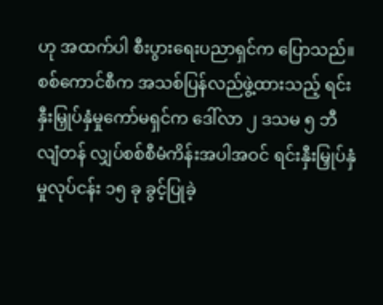ဟု အထက်ပါ စီးပွားရေးပညာရှင်က ပြောသည်။
စစ်ကောင်စီက အသစ်ပြန်လည်ဖွဲ့ထားသည့် ရင်းနှီးမြှုပ်နှံမှုကော်မရှင်က ဒေါ်လာ ၂ ဒသမ ၅ ဘီလျံတန် လျှပ်စစ်စီမံကိန်းအပါအဝင် ရင်းနှီးမြှုပ်နှံမှုလုပ်ငန်း ၁၅ ခု ခွင့်ပြုခဲ့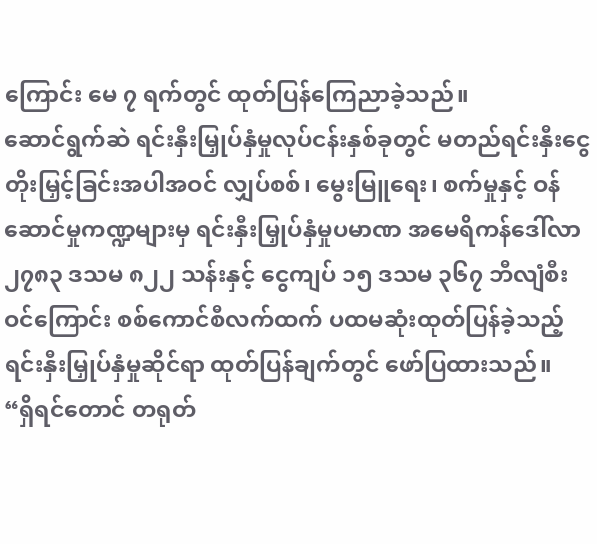ကြောင်း မေ ၇ ရက်တွင် ထုတ်ပြန်ကြေညာခဲ့သည်။
ဆောင်ရွက်ဆဲ ရင်းနှီးမြှုပ်နှံမှုလုပ်ငန်းနှစ်ခုတွင် မတည်ရင်းနှီးငွေတိုးမြှင့်ခြင်းအပါအဝင် လျှပ်စစ်၊ မွေးမြူရေး၊ စက်မှုနှင့် ဝန်ဆောင်မှုကဏ္ဍများမှ ရင်းနှီးမြှုပ်နှံမှုပမာဏ အမေရိကန်ဒေါ်လာ၂၇၈၃ ဒသမ ၈၂၂ သန်းနှင့် ငွေကျပ် ၁၅ ဒသမ ၃၆၇ ဘီလျံစီးဝင်ကြောင်း စစ်ကောင်စီလက်ထက် ပထမဆုံးထုတ်ပြန်ခဲ့သည့် ရင်းနှီးမြှုပ်နှံမှုဆိုင်ရာ ထုတ်ပြန်ချက်တွင် ဖော်ပြထားသည်။
“ရှိရင်တောင် တရုတ်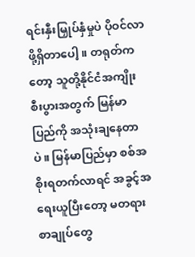ရင်းနှီးမြှုပ်နှံမှုပဲ ပိုဝင်လာဖို့ရှိတာပေါ့။ တရုတ်ကတော့ သူတို့နိုင်ငံအကျိုးစီးပွားအတွက် မြန်မာပြည်ကို အသုံးချနေတာပဲ။ မြန်မာပြည်မှာ စစ်အစိုးရတက်လာရင် အခွင့်အရေးယူပြီးတော့ မတရားစာချုပ်တွေ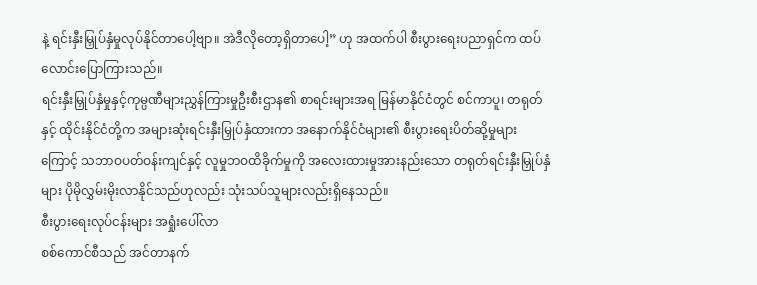နဲ့ ရင်းနှီးမြှုပ်နှံမှုလုပ်နိုင်တာပေါ့ဗျာ။ အဲဒီလိုတော့ရှိတာပေါ့” ဟု အထက်ပါ စီးပွားရေးပညာရှင်က ထပ်လောင်းပြောကြားသည်။
ရင်းနှီးမြှုပ်နှံမှုနှင့်ကုမ္ပဏီများညွှန်ကြားမှုဦးစီးဌာန၏ စာရင်းများအရ မြန်မာနိုင်ငံတွင် စင်ကာပူ၊ တရုတ်နှင့် ထိုင်းနိုင်ငံတို့က အများဆုံးရင်းနှီးမြှုပ်နှံထားကာ အနောက်နိုင်ငံများ၏ စီးပွားရေးပိတ်ဆို့မှုများကြောင့် သဘာဝပတ်ဝန်းကျင်နှင့် လူမှုဘဝထိခိုက်မှုကို အလေးထားမှုအားနည်းသော တရုတ်ရင်းနှီးမြှုပ်နှံများ ပိုမိုလွှမ်းမိုးလာနိုင်သည်ဟုလည်း သုံးသပ်သူများလည်းရှိနေသည်။
စီးပွားရေးလုပ်ငန်းများ အရှုံးပေါ်လာ
စစ်ကောင်စီသည် အင်တာနက်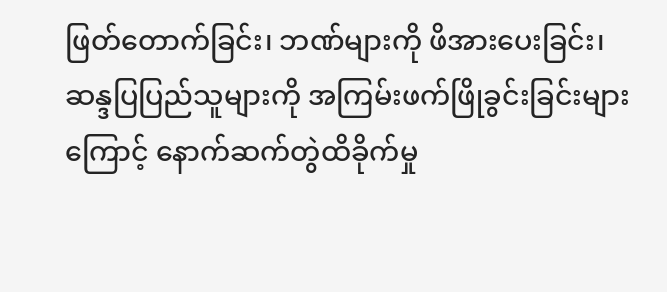ဖြတ်တောက်ခြင်း၊ ဘဏ်များကို ဖိအားပေးခြင်း၊ ဆန္ဒပြပြည်သူများကို အကြမ်းဖက်ဖြိုခွင်းခြင်းများကြောင့် နောက်ဆက်တွဲထိခိုက်မှု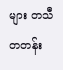များ တသီတတန်း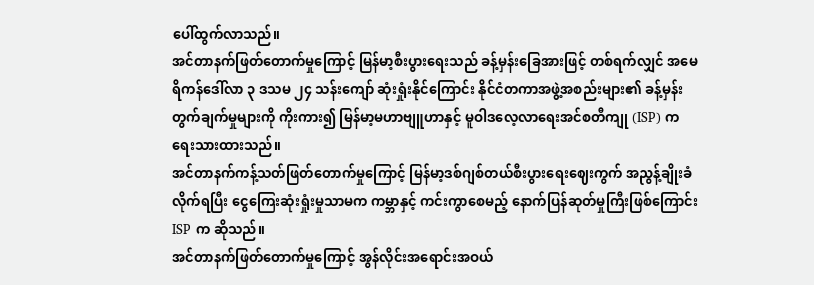ပေါ်ထွက်လာသည်။
အင်တာနက်ဖြတ်တောက်မှုကြောင့် မြန်မာ့စီးပွားရေးသည် ခန့်မှန်းခြေအားဖြင့် တစ်ရက်လျှင် အမေရိကန်ဒေါ်လာ ၃ ဒသမ ၂၄ သန်းကျော် ဆုံးရှုံးနိုင်ကြောင်း နိုင်ငံတကာအဖွဲ့အစည်းများ၏ ခန့်မှန်းတွက်ချက်မှုများကို ကိုးကား၍ မြန်မာ့မဟာဗျူဟာနှင့် မူဝါဒလေ့လာရေးအင်စတီကျု (ISP) က ရေးသားထားသည်။
အင်တာနက်ကန့်သတ်ဖြတ်တောက်မှုကြောင့် မြန်မာ့ဒစ်ဂျစ်တယ်စီးပွားရေးဈေးကွက် အညွန့်ချိုးခံလိုက်ရပြီး ငွေကြေးဆုံးရှုံးမှုသာမက ကမ္ဘာနှင့် ကင်းကွာစေမည့် နောက်ပြန်ဆုတ်မှုကြီးဖြစ်ကြောင်း ISP က ဆိုသည်။
အင်တာနက်ဖြတ်တောက်မှုကြောင့် အွန်လိုင်းအရောင်းအဝယ်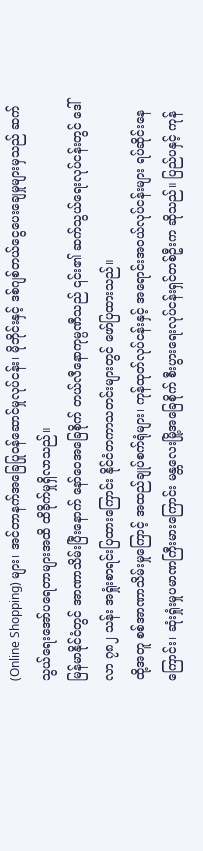(Online Shopping) များ၊ အင်တာနက်အခြေပြုဝန်ဆောင်မှုလုပ်ငန်း၊ မိုဘိုင်းနှင့် ဒစ်ဂျစ်တယ်ငွေပေးချေမှုများမှသည် ဆက်သွယ်ရေးအော်ပရေတာများအထိ ထိခိုက်မှုရှိလာသည်။
မြန်မာနိုင်ငံတွင် အာဏာသိမ်းပြီးနောက် နော်ဝေအခြေစိုက် တယ်လီနောကုမ္ပဏီသည် ၎င်း၏ ဆက်သွယ်ရေးလုပ်ငန်းတွင် ဒေါ်လာ ၇၈၂ သန်း အရှုံးစာရင်းပြထားကြောင်း နိုင်ငံတကာသတင်းများတွင် ဖော်ပြထားသည်။
ထို့အတူ စစ်အာဏာသိမ်းမှုကြောင့် အထည်ချုပ်စက်ရုံများ၊ ကုန်ထုတ်လုပ်ငန်းနှင့် အရောင်းအဝယ်လုပ်ငန်းများ ရပ်ဆိုင်းနေကြောင်း၊ ဆုံးရှုံးမှုပမာဏကြီးမားကြောင်း မန္တလေးမြို့အခြေစိုက် စီးပွားရေးလုပ်ငန်းရှင်တစ်ဦးက ဆိုသည်။ ပြည်ပနှင့် ကုန်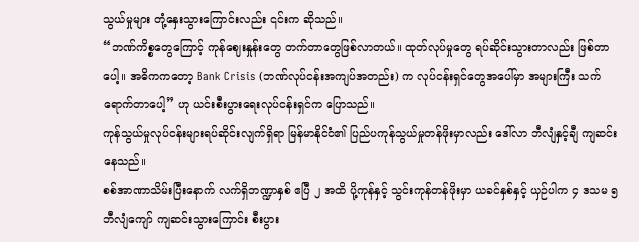သွယ်မှုများ တုံ့နှေးသွားကြောင်းလည်း ၎င်းက ဆိုသည်။
“ဘဏ်ကိစ္စတွေကြောင့် ကုန်ဈေးနှုန်းတွေ တက်တာတွေဖြစ်လာတယ်။ ထုတ်လုပ်မှုတွေ ရပ်ဆိုင်းသွားတာလည်း ဖြစ်တာပေါ့။ အဓိကကတော့ Bank Crisis (ဘဏ်လုပ်ငန်းအကျပ်အတည်း) က လုပ်ငန်းရှင်တွေအပေါ်မှာ အများကြီး သက်ရောက်တာပေါ့” ဟု ယင်းစီးပွားရေးလုပ်ငန်းရှင်က ပြောသည်။
ကုန်သွယ်မှုလုပ်ငန်းများရပ်ဆိုင်းလျက်ရှိရာ မြန်မာနိုင်ငံ၏ ပြည်ပကုန်သွယ်မှုတန်ဖိုးမှာလည်း ဒေါ်လာ ဘီလျံနှင့်ချီ ကျဆင်းနေသည်။
စစ်အာဏာသိမ်းပြီးနောက် လက်ရှိဘဏ္ဍာနှစ် ဧပြီ ၂ အထိ ပို့ကုန်နှင့် သွင်းကုန်တန်ဖိုးမှာ ယခင်နှစ်နှင့် ယှဉ်ပါက ၄ ဒသမ ၅ ဘီလျံကျော် ကျဆင်းသွားကြောင်း စီးပွား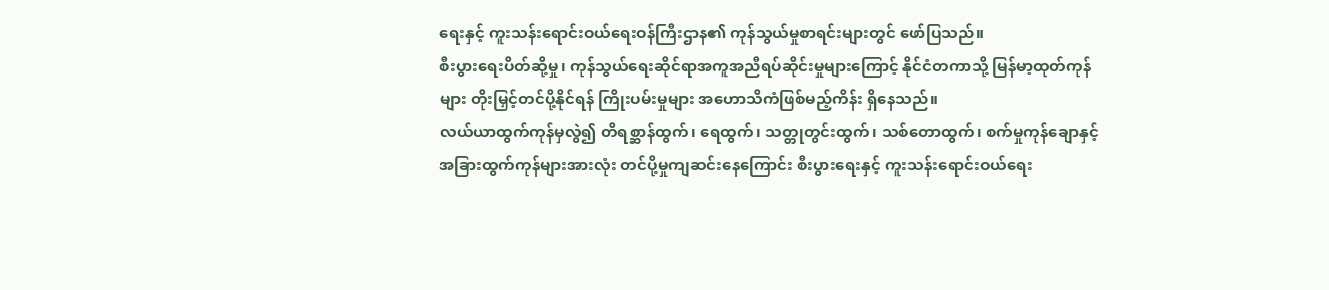ရေးနှင့် ကူးသန်းရောင်းဝယ်ရေးဝန်ကြီးဌာန၏ ကုန်သွယ်မှုစာရင်းများတွင် ဖော်ပြသည်။
စီးပွားရေးပိတ်ဆို့မှု၊ ကုန်သွယ်ရေးဆိုင်ရာအကူအညီရပ်ဆိုင်းမှုများကြောင့် နိုင်ငံတကာသို့ မြန်မာ့ထုတ်ကုန်များ တိုးမြှင့်တင်ပို့နိုင်ရန် ကြိုးပမ်းမှုများ အဟောသိကံဖြစ်မည့်ကိန်း ရှိနေသည်။
လယ်ယာထွက်ကုန်မှလွဲ၍ တိရစ္ဆာန်ထွက်၊ ရေထွက်၊ သတ္တုတွင်းထွက်၊ သစ်တောထွက်၊ စက်မှုကုန်ချောနှင့် အခြားထွက်ကုန်များအားလုံး တင်ပို့မှုကျဆင်းနေကြောင်း စီးပွားရေးနှင့် ကူးသန်းရောင်းဝယ်ရေး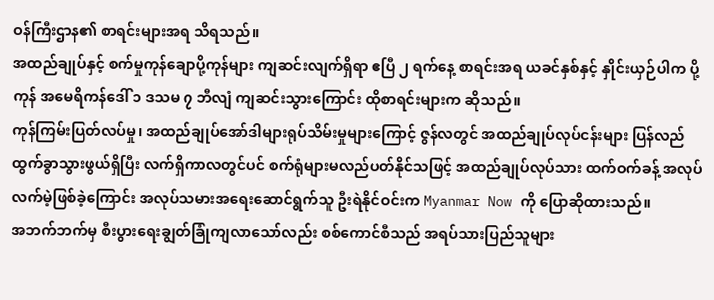ဝန်ကြီးဌာန၏ စာရင်းများအရ သိရသည်။
အထည်ချုပ်နှင့် စက်မှုကုန်ချောပို့ကုန်များ ကျဆင်းလျက်ရှိရာ ဧပြီ ၂ ရက်နေ့ စာရင်းအရ ယခင်နှစ်နှင့် နှိုင်းယှဉ်ပါက ပို့ကုန် အမေရိကန်ဒေါ် ၁ ဒသမ ၇ ဘီလျံ ကျဆင်းသွားကြောင်း ထိုစာရင်းများက ဆိုသည်။
ကုန်ကြမ်းပြတ်လပ်မှု၊ အထည်ချုပ်အော်ဒါများရုပ်သိမ်းမှုများကြောင့် ဇွန်လတွင် အထည်ချုပ်လုပ်ငန်းများ ပြန်လည်ထွက်ခွာသွားဖွယ်ရှိပြီး လက်ရှိကာလတွင်ပင် စက်ရုံများမလည်ပတ်နိုင်သဖြင့် အထည်ချုပ်လုပ်သား ထက်ဝက်ခန့် အလုပ်လက်မဲ့ဖြစ်ခဲ့ကြောင်း အလုပ်သမားအရေးဆောင်ရွက်သူ ဦးရဲနိုင်ဝင်းက Myanmar Now ကို ပြောဆိုထားသည်။
အဘက်ဘက်မှ စီးပွားရေးချွတ်ခြုံကျလာသော်လည်း စစ်ကောင်စီသည် အရပ်သားပြည်သူများ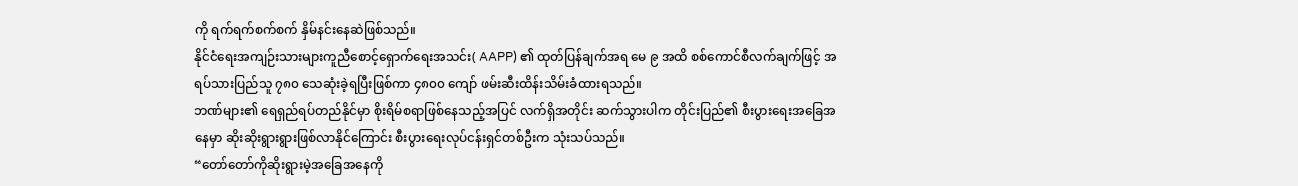ကို ရက်ရက်စက်စက် နှိမ်နင်းနေဆဲဖြစ်သည်။
နိုင်ငံရေးအကျဉ်းသားများကူညီစောင့်ရှောက်ရေးအသင်း( AAPP) ၏ ထုတ်ပြန်ချက်အရ မေ ၉ အထိ စစ်ကောင်စီလက်ချက်ဖြင့် အရပ်သားပြည်သူ ၇၈၀ သေဆုံးခဲ့ရပြီးဖြစ်ကာ ၄၈၀၀ ကျော် ဖမ်းဆီးထိန်းသိမ်းခံထားရသည်။
ဘဏ်များ၏ ရေရှည်ရပ်တည်နိုင်မှာ စိုးရိမ်စရာဖြစ်နေသည့်အပြင် လက်ရှိအတိုင်း ဆက်သွားပါက တိုင်းပြည်၏ စီးပွားရေးအခြေအနေမှာ ဆိုးဆိုးရွားရွားဖြစ်လာနိုင်ကြောင်း စီးပွားရေးလုပ်ငန်းရှင်တစ်ဦးက သုံးသပ်သည်။
“တော်တော်ကိုဆိုးရွားမဲ့အခြေအနေကို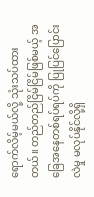ရောက်လိမ့်မယ်လို့ သုံးသပ်ထားတယ်။ တည်တည်ငြိမ်ငြိမ်ဖြစ်မယ့် အခြေအနေတစ်ရပ်ရပ်ကို ပြုပြင်ပြောင်းလဲမှု မလုပ်နိုင်လို့ရှိ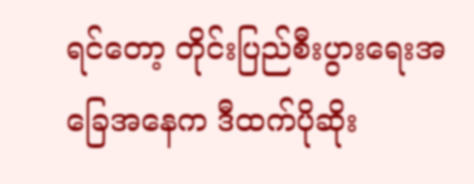ရင်တော့ တိုင်းပြည်စီးပွားရေးအခြေအနေက ဒီထက်ပိုဆိုး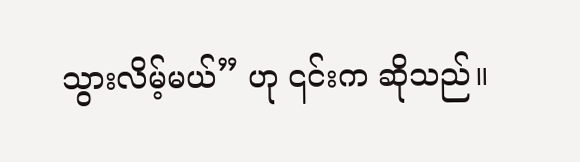သွားလိမ့်မယ်” ဟု ၎င်းက ဆိုသည်။